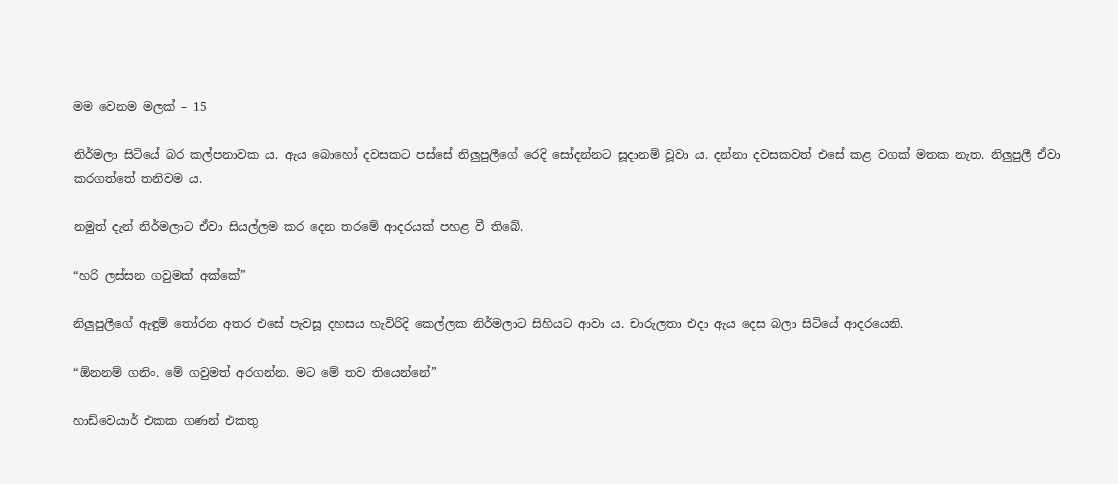මම වෙනම මලක් – 15

නිර්මලා සිටියේ බර කල්පනාවක ය. ඇය බොහෝ දවසකට පස්සේ නිලුපුලීගේ රෙදි සෝදන්නට සූදානම් වූවා ය. දන්නා දවසකවත් එසේ කළ වගක් මතක නැත. නිලුපුලී ඒවා කරගත්තේ තනිවම ය.

නමුත් දැන් නිර්මලාට ඒවා සියල්ලම කර දෙන තරමේ ආදරයක් පහළ වී තිබේ.

“හරි ලස්සන ගවුමක් අක්කේ”

නිලුපුලීගේ ඇඳුම් තෝරන අතර එසේ පැවසූ දහසය හැවිරිදි කෙල්ලක නිර්මලාට සිහියට ආවා ය. චාරුලතා එදා ඇය දෙස බලා සිටියේ ආදරයෙනි.

“ඕනනම් ගනිං. මේ ගවුමත් අරගන්න. මට මේ තව තියෙන්නේ”

හාඩ්වෙයාර් එකක ගණන් එකතු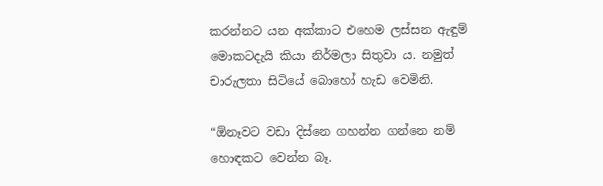කරන්නට යන අක්කාට එහෙම ලස්සන ඇඳුම් මොකටදැයි කියා නිර්මලා සිතුවා ය. නමුත් චාරුලතා සිටියේ බොහෝ හැඩ වෙමිනි.

“ඕනෑවට වඩා දිස්නෙ ගහන්න ගන්නෙ නම් හොඳකට වෙන්න බෑ.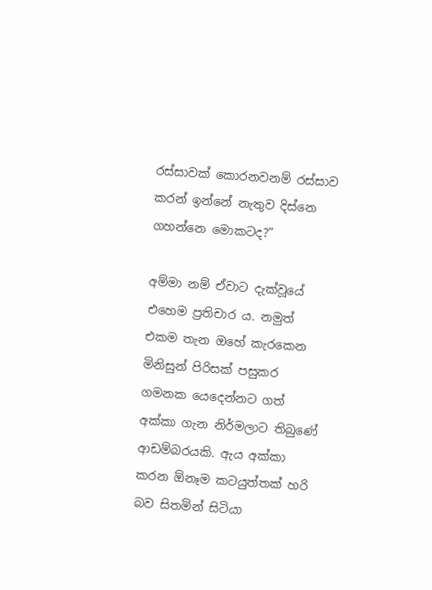රස්සාවක් කොරනවනම් රස්සාව කරන් ඉන්නේ නැතුව දිස්නෙ ගහන්නෙ මොකටද?”

අම්මා නම් ඒවාට දැක්වූයේ එහෙම ප්‍රතිචාර ය. නමුත් එකම තැන ඔහේ කැරකෙන මිනිසුන් පිරිසක් පසුකර ගමනක යෙදෙන්නට ගත් අක්කා ගැන නිර්මලාට තිබුණේ ආඩම්බරයකි. ඇය අක්කා කරන ඕනෑම කටයුත්තක් හරි බව සිතමින් සිටියා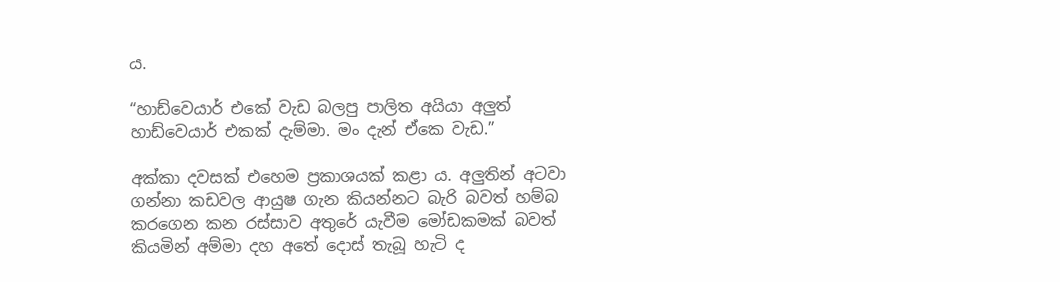ය.

“හාඩ්වෙයාර් එකේ වැඩ බලපු පාලිත අයියා අලුත් හාඩ්වෙයාර් එකක් දැම්මා. මං දැන් ඒකෙ වැඩ.”

අක්කා දවසක් එහෙම ප්‍රකාශයක් කළා ය. අලුතින් අටවා ගන්නා කඩවල ආයුෂ ගැන කියන්නට බැරි බවත් හම්බ කරගෙන කන රස්සාව අතුරේ යැවීම මෝඩකමක් බවත් කියමින් අම්මා දහ අතේ දොස් තැබූ හැටි ද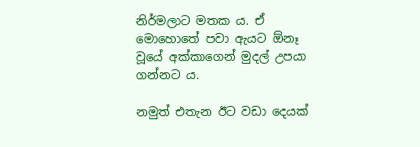නිර්මලාට මතක ය. ඒ මොහොතේ පවා ඇයට ඕනෑ වූයේ අක්කාගෙන් මුදල් උපයා ගන්නට ය.

නමුත් එතැන ඊට වඩා දෙයක්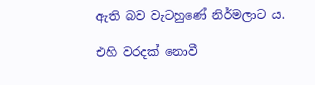ඇති බව වැටහුණේ නිර්මලාට ය.

එහි වරදක් නොවී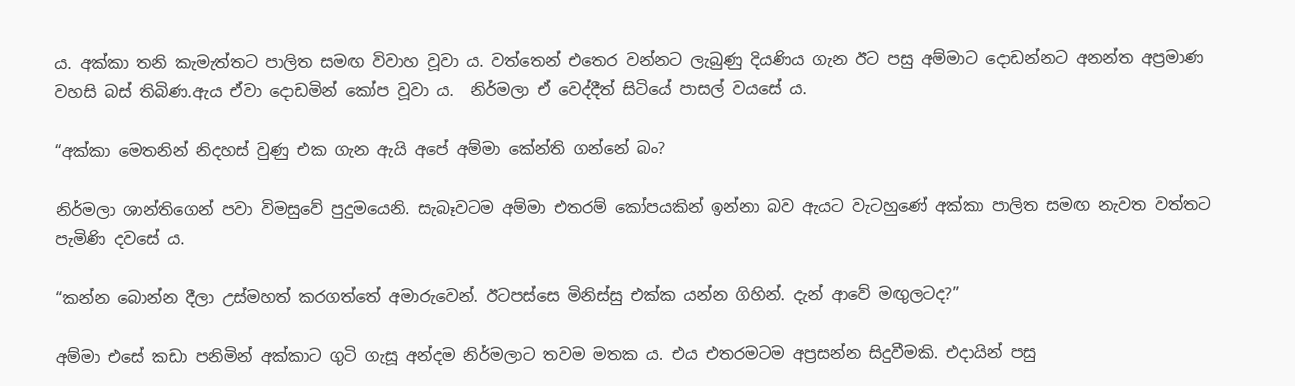ය. අක්කා තනි කැමැත්තට පාලිත සමඟ විවාහ වූවා ය. වත්තෙන් එතෙර වන්නට ලැබුණු දියණිය ගැන ඊට පසු අම්මාට දොඩන්නට අනන්ත අප්‍රමාණ වහසි බස් තිබිණ.ඇය ඒවා දොඩමින් කෝප වූවා ය.  නිර්මලා ඒ වෙද්දීත් සිටියේ පාසල් වයසේ ය.

“අක්කා මෙතනින් නිදහස් වුණු එක ගැන ඇයි අපේ අම්මා කේන්ති ගන්නේ බං?

නිර්මලා ශාන්තිගෙන් පවා විමසුවේ පුදුමයෙනි. සැබෑවටම අම්මා එතරම් කෝපයකින් ඉන්නා බව ඇයට වැටහුණේ අක්කා පාලිත සමඟ නැවත වත්තට පැමිණි දවසේ ය.

“කන්න බොන්න දීලා උස්මහත් කරගත්තේ අමාරුවෙන්. ඊටපස්සෙ මිනිස්සු එක්ක යන්න ගිහින්. දැන් ආවේ මඟුලටද?”

අම්මා එසේ කඩා පනිමින් අක්කාට ගුටි ගැසූ අන්දම නිර්මලාට තවම මතක ය. එය එතරමටම අප්‍රසන්න සිදුවීමකි. එදායින් පසු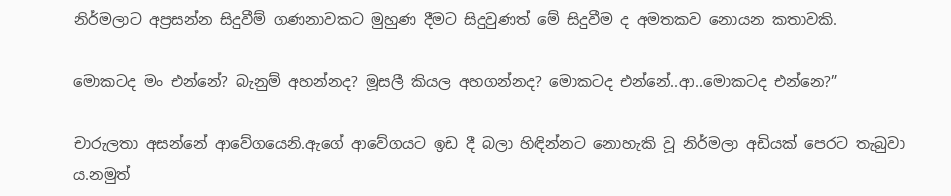නිර්මලාට අප්‍රසන්න සිදුවීම් ගණනාවකට මුහුණ දීමට සිදුවුණත් මේ සිදුවීම ද අමතකව නොයන කතාවකි.

මොකටද මං එන්නේ? බැනුම් අහන්නද? මූසලී කියල අහගන්නද? මොකටද එන්නේ..ආ..මොකටද එන්නෙ?”

චාරුලතා අසන්නේ ආවේගයෙනි.ඇගේ ආවේගයට ඉඩ දී බලා හිඳින්නට නොහැකි වූ නිර්මලා අඩියක් පෙරට තැබුවා ය.නමුත්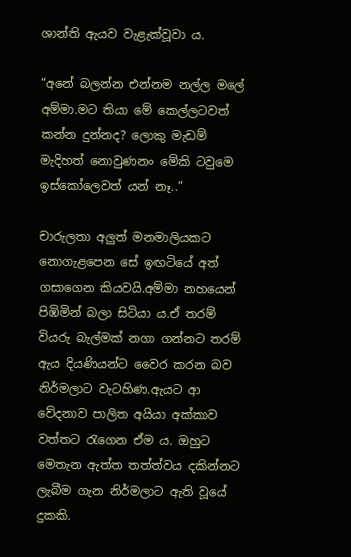ශාන්ති ඇයව වැළැක්වූවා ය.

“අනේ බලන්න එන්නම නල්ල මලේ අම්මා.මට තියා මේ කෙල්ලටවත් කන්න දුන්නද? ලොකු මැඩම් මැදිහත් නොවුණනං මේකි ටවුමෙ ඉස්කෝලෙවත් යන් නෑ..”

චාරුලතා අලුත් මනමාලියකට නොගැළපෙන සේ ඉඟටියේ අත් ගසාගෙන කියවයි.අම්මා නහයෙන් පිඹිමින් බලා සිටියා ය.ඒ තරම් වියරු බැල්මක් නගා ගන්නට තරම් ඇය දියණියන්ට වෛර කරන බව නිර්මලාට වැටහිණ.ඇයට ආ වේදනාව පාලිත අයියා අක්කාව වත්තට රැගෙන ඒම ය. ඔහුට මෙතැන ඇත්ත තත්ත්වය දකින්නට ලැබීම ගැන නිර්මලාට ඇති වූයේ දුකකි.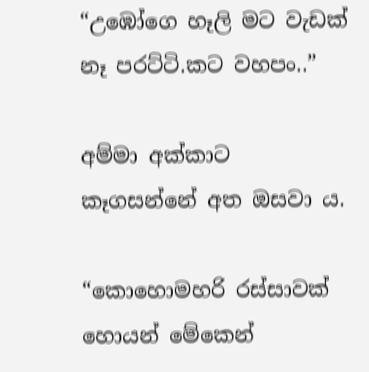“උඹෝගෙ හෑලි මට වැඩක් නෑ පරට්ටි.කට වහපං..”

අම්මා අක්කාට කෑගසන්නේ අත ඔසවා ය.

“කොහොමහරි රස්සාවක් හොයන් මේකෙන්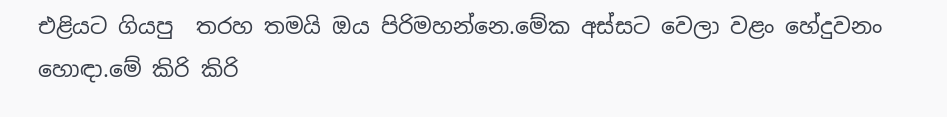එළියට ගියපු  තරහ තමයි ඔය පිරිමහන්නෙ.මේක අස්සට වෙලා වළං හේදුවනං හොඳා.මේ කිරි කිරි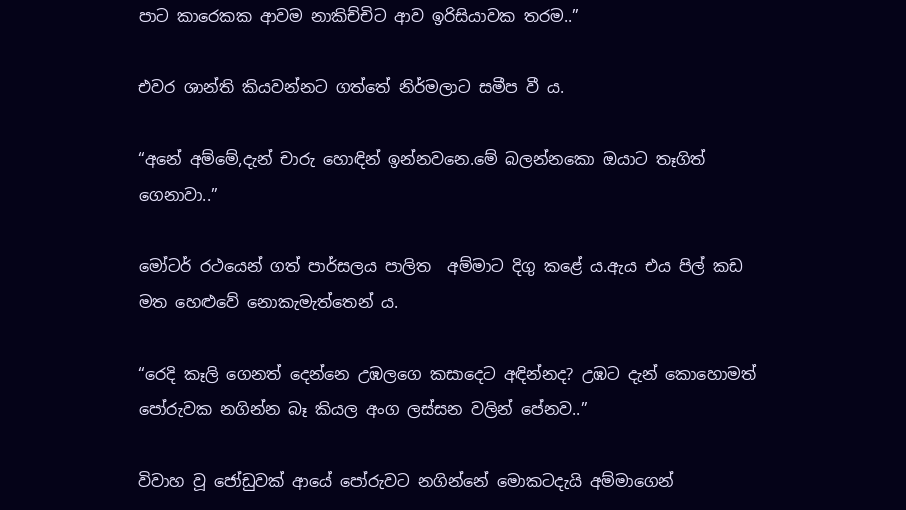පාට කාරෙකක ආවම නාකිච්චිට ආව ඉරිසියාවක තරම..”

එවර ශාන්ති කියවන්නට ගත්තේ නිර්මලාට සමීප වී ය.

“අනේ අම්මේ,දැන් චාරු හොඳින් ඉන්නවනෙ.මේ බලන්නකො ඔයාට තෑගිත් ගෙනාවා..”

මෝටර් රථයෙන් ගත් පාර්සලය පාලිත  අම්මාට දිගු කළේ ය.ඇය එය පිල් කඩ මත හෙළුවේ නොකැමැත්තෙන් ය.

“රෙදි කෑලි ගෙනත් දෙන්නෙ උඹලගෙ කසාදෙට අඳින්නද? උඹට දැන් කොහොමත් පෝරුවක නගින්න බෑ කියල අංග ලස්සන වලින් පේනව..”

විවාහ වූ ජෝඩුවක් ආයේ පෝරුවට නගින්නේ මොකටදැයි අම්මාගෙන්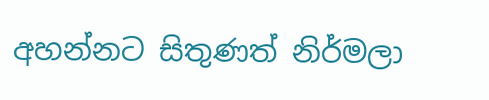අහන්නට සිතුණත් නිර්මලා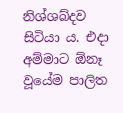නිශ්ශබ්දව සිටියා ය. එදා අම්මාට ඕනෑ වූයේම පාලිත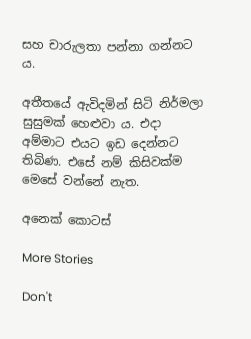සහ චාරුලතා පන්නා ගන්නට ය.

අතීතයේ ඇවිදමින් සිටි නිර්මලා සුසුමක් හෙළුවා ය. එදා අම්මාට එයට ඉඩ දෙන්නට තිබිණ. එසේ නම් කිසිවක්ම මෙසේ වන්නේ නැත.

අනෙක් කොටස්

More Stories

Don't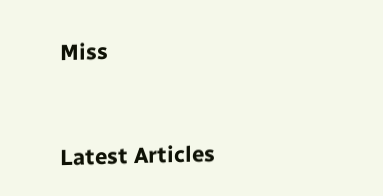Miss


Latest Articles